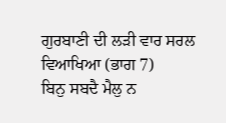ਗੁਰਬਾਣੀ ਦੀ ਲੜੀ ਵਾਰ ਸਰਲ ਵਿਆਖਿਆ (ਭਾਗ 7)
ਬਿਨੁ ਸਬਦੈ ਮੈਲੁ ਨ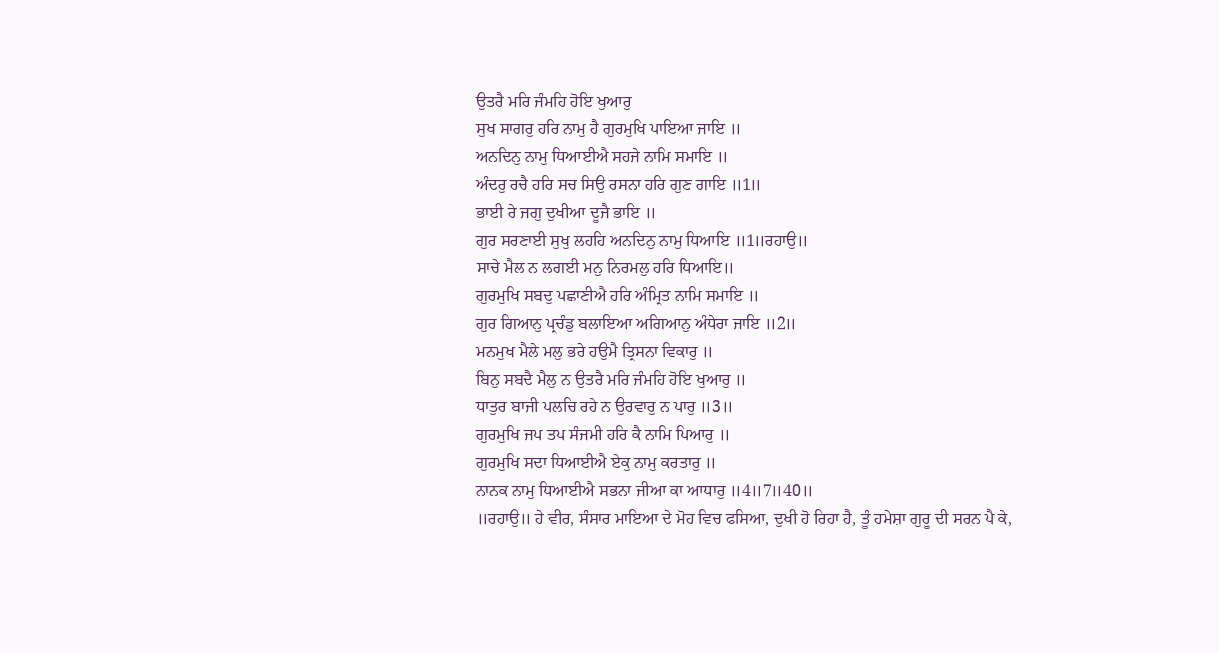ਉਤਰੈ ਮਰਿ ਜੰਮਹਿ ਹੋਇ ਖੁਆਰੁ
ਸੁਖ ਸਾਗਰੁ ਹਰਿ ਨਾਮੁ ਹੈ ਗੁਰਮੁਖਿ ਪਾਇਆ ਜਾਇ ॥
ਅਨਦਿਨੁ ਨਾਮੁ ਧਿਆਈਐ ਸਹਜੇ ਨਾਮਿ ਸਮਾਇ ॥
ਅੰਦਰੁ ਰਚੈ ਹਰਿ ਸਚ ਸਿਉ ਰਸਨਾ ਹਰਿ ਗੁਣ ਗਾਇ ॥1॥
ਭਾਈ ਰੇ ਜਗੁ ਦੁਖੀਆ ਦੂਜੈ ਭਾਇ ॥
ਗੁਰ ਸਰਣਾਈ ਸੁਖੁ ਲਹਹਿ ਅਨਦਿਨੁ ਨਾਮੁ ਧਿਆਇ ॥1॥ਰਹਾਉ॥
ਸਾਚੇ ਮੈਲ ਨ ਲਗਈ ਮਨੁ ਨਿਰਮਲੁ ਹਰਿ ਧਿਆਇ॥
ਗੁਰਮੁਖਿ ਸਬਦੁ ਪਛਾਣੀਐ ਹਰਿ ਅੰਮ੍ਰਿਤ ਨਾਮਿ ਸਮਾਇ ॥
ਗੁਰ ਗਿਆਨੁ ਪ੍ਰਚੰਡੁ ਬਲਾਇਆ ਅਗਿਆਨੁ ਅੰਧੇਰਾ ਜਾਇ ॥2॥
ਮਨਮੁਖ ਮੈਲੇ ਮਲੁ ਭਰੇ ਹਉਮੈ ਤ੍ਰਿਸਨਾ ਵਿਕਾਰੁ ॥
ਬਿਨੁ ਸਬਦੈ ਮੈਲੁ ਨ ਉਤਰੈ ਮਰਿ ਜੰਮਹਿ ਹੋਇ ਖੁਆਰੁ ॥
ਧਾਤੁਰ ਬਾਜੀ ਪਲਚਿ ਰਹੇ ਨ ਉਰਵਾਰੁ ਨ ਪਾਰੁ ॥3॥
ਗੁਰਮੁਖਿ ਜਪ ਤਪ ਸੰਜਮੀ ਹਰਿ ਕੈ ਨਾਮਿ ਪਿਆਰੁ ॥
ਗੁਰਮੁਖਿ ਸਦਾ ਧਿਆਈਐ ਏਕੁ ਨਾਮੁ ਕਰਤਾਰੁ ॥
ਨਾਨਕ ਨਾਮੁ ਧਿਆਈਐ ਸਭਨਾ ਜੀਆ ਕਾ ਆਧਾਰੁ ॥4॥7॥40॥
॥ਰਹਾਉ॥ ਹੇ ਵੀਰ, ਸੰਸਾਰ ਮਾਇਆ ਦੇ ਮੋਹ ਵਿਚ ਫਸਿਆ, ਦੁਖੀ ਹੋ ਰਿਹਾ ਹੈ, ਤੂੰ ਹਮੇਸ਼ਾ ਗੁਰੂ ਦੀ ਸਰਨ ਪੈ ਕੇ,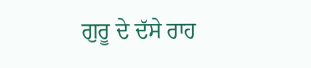ਗੁਰੂ ਦੇ ਦੱਸੇ ਰਾਹ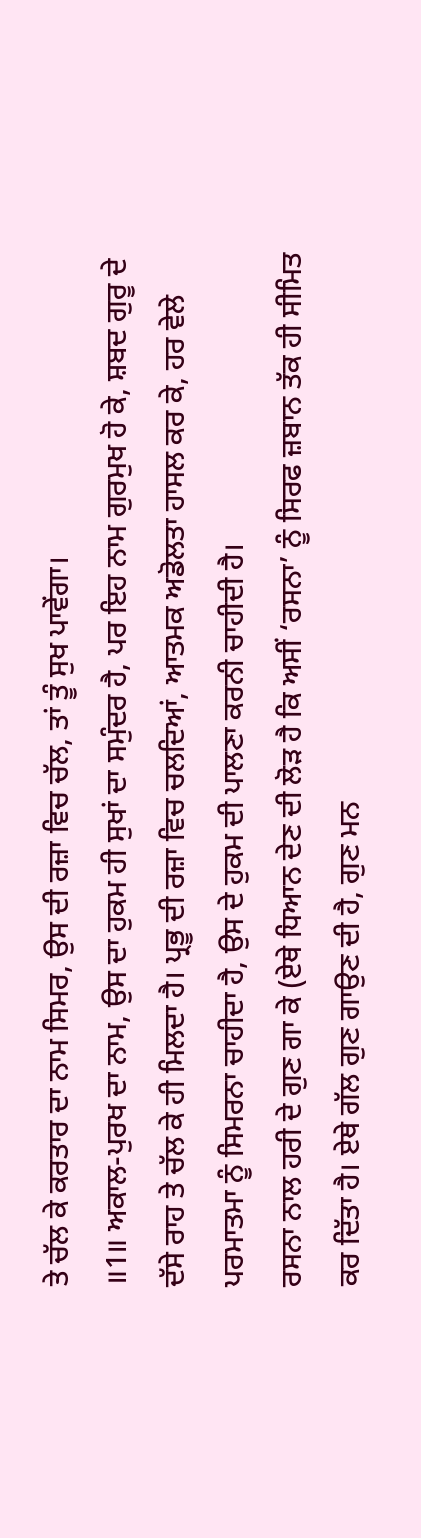ਤੇ ਚੱਲ ਕੇ ਕਰਤਾਰ ਦਾ ਨਾਮ ਸਿਮਰ, ਉਸ ਦੀ ਰਜ਼ਾ ਵਿਚ ਚੱਲ, ਤਾਂ ਤੂੰ ਸੁਖ ਪਾਵੇਂਗਾ।
॥1॥ ਅਕਾਲ-ਪੁਰਖ ਦਾ ਨਾਮ, ਉਸ ਦਾ ਹੁਕਮ ਹੀ ਸੁਖਾਂ ਦਾ ਸਮੁੰਦਰ ਹੈ, ਪਰ ਇਹ ਨਾਮ ਗੁਰਮੁਖ ਹੋ ਕੇ, ਸ਼ਬਦ ਗੁਰੂ ਦੇ ਦੱਸੇ ਰਾਹ ਤੇ ਚੱਲ ਕੇ ਹੀ ਮਿਲਦਾ ਹੈ। ਪ੍ਰਭੂ ਦੀ ਰਜ਼ਾ ਵਿਚ ਚਲਦਿਆਂ, ਆਤਮਕ ਅਡੋਲਤਾ ਹਾਸਲ ਕਰ ਕੇ, ਹਰ ਵੇਲੇ ਪਰਮਾਤਮਾ ਨੂੰ ਸਿਮਰਨਾ ਚਾਹੀਦਾ ਹੈ, ਉਸ ਦੇ ਹੁਕਮ ਦੀ ਪਾਲਣਾ ਕਰਨੀ ਚਾਹੀਦੀ ਹੈ।
ਰਸਨਾ ਨਾਲ ਹਰੀ ਦੇ ਗੁਣ ਗਾ ਕੇ (ਏਥੇ ਧਿਆਨ ਦੇਣ ਦੀ ਲੋੜ ਹੈ ਕਿ ਅਸੀਂ ‘ਰਸਨਾ’ ਨੂੰ ਸਿਰਫ ਜ਼ਬਾਨ ਤੱਕ ਹੀ ਸੀਮਿਤ ਕਰ ਦਿੱਤਾ ਹੈ। ਏਥੇ ਗੱਲ ਗੁਣ ਗਾਉਣ ਦੀ ਹੈ, ਗੁਣ ਮਨ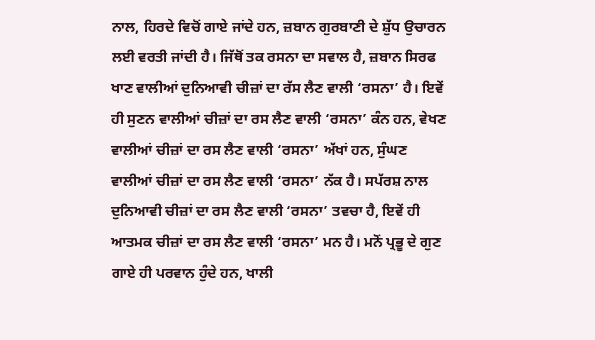ਨਾਲ, ਹਿਰਦੇ ਵਿਚੋਂ ਗਾਏ ਜਾਂਦੇ ਹਨ, ਜ਼ਬਾਨ ਗੁਰਬਾਣੀ ਦੇ ਸ਼ੁੱਧ ਉਚਾਰਨ ਲਈ ਵਰਤੀ ਜਾਂਦੀ ਹੈ। ਜਿੱਥੋਂ ਤਕ ਰਸਨਾ ਦਾ ਸਵਾਲ ਹੈ, ਜ਼ਬਾਨ ਸਿਰਫ ਖਾਣ ਵਾਲੀਆਂ ਦੁਨਿਆਵੀ ਚੀਜ਼ਾਂ ਦਾ ਰੱਸ ਲੈਣ ਵਾਲੀ ‘ਰਸਨਾ’ ਹੈ। ਇਵੇਂ ਹੀ ਸੁਣਨ ਵਾਲੀਆਂ ਚੀਜ਼ਾਂ ਦਾ ਰਸ ਲੈਣ ਵਾਲੀ ‘ਰਸਨਾ’ ਕੰਨ ਹਨ, ਵੇਖਣ ਵਾਲੀਆਂ ਚੀਜ਼ਾਂ ਦਾ ਰਸ ਲੈਣ ਵਾਲੀ ‘ਰਸਨਾ’ ਅੱਖਾਂ ਹਨ, ਸੁੰਘਣ ਵਾਲੀਆਂ ਚੀਜ਼ਾਂ ਦਾ ਰਸ ਲੈਣ ਵਾਲੀ ‘ਰਸਨਾ’ ਨੱਕ ਹੈ। ਸਪੱਰਸ਼ ਨਾਲ ਦੁਨਿਆਵੀ ਚੀਜ਼ਾਂ ਦਾ ਰਸ ਲੈਣ ਵਾਲੀ ‘ਰਸਨਾ’ ਤਵਚਾ ਹੈ, ਇਵੇਂ ਹੀ ਆਤਮਕ ਚੀਜ਼ਾਂ ਦਾ ਰਸ ਲੈਣ ਵਾਲੀ ‘ਰਸਨਾ’ ਮਨ ਹੈ। ਮਨੋਂ ਪ੍ਰਭੂ ਦੇ ਗੁਣ ਗਾਏ ਹੀ ਪਰਵਾਨ ਹੁੰਦੇ ਹਨ, ਖਾਲੀ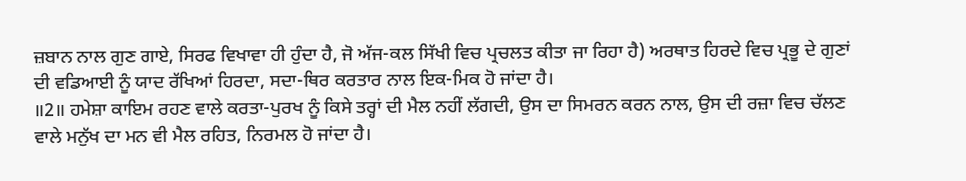ਜ਼ਬਾਨ ਨਾਲ ਗੁਣ ਗਾਏ, ਸਿਰਫ ਵਿਖਾਵਾ ਹੀ ਹੁੰਦਾ ਹੈ, ਜੋ ਅੱਜ-ਕਲ ਸਿੱਖੀ ਵਿਚ ਪ੍ਰਚਲਤ ਕੀਤਾ ਜਾ ਰਿਹਾ ਹੈ) ਅਰਥਾਤ ਹਿਰਦੇ ਵਿਚ ਪ੍ਰਭੂ ਦੇ ਗੁਣਾਂ ਦੀ ਵਡਿਆਈ ਨੂੰ ਯਾਦ ਰੱਖਿਆਂ ਹਿਰਦਾ, ਸਦਾ-ਥਿਰ ਕਰਤਾਰ ਨਾਲ ਇਕ-ਮਿਕ ਹੋ ਜਾਂਦਾ ਹੈ।
॥2॥ ਹਮੇਸ਼ਾ ਕਾਇਮ ਰਹਣ ਵਾਲੇ ਕਰਤਾ-ਪੁਰਖ ਨੂੰ ਕਿਸੇ ਤਰ੍ਹਾਂ ਦੀ ਮੈਲ ਨਹੀਂ ਲੱਗਦੀ, ਉਸ ਦਾ ਸਿਮਰਨ ਕਰਨ ਨਾਲ, ਉਸ ਦੀ ਰਜ਼ਾ ਵਿਚ ਚੱਲਣ ਵਾਲੇ ਮਨੁੱਖ ਦਾ ਮਨ ਵੀ ਮੈਲ ਰਹਿਤ, ਨਿਰਮਲ ਹੋ ਜਾਂਦਾ ਹੈ।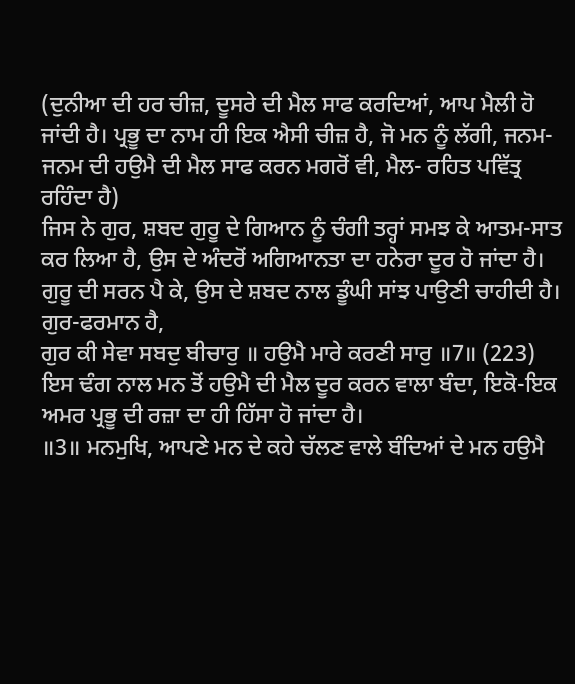(ਦੁਨੀਆ ਦੀ ਹਰ ਚੀਜ਼, ਦੂਸਰੇ ਦੀ ਮੈਲ ਸਾਫ ਕਰਦਿਆਂ, ਆਪ ਮੈਲੀ ਹੋ ਜਾਂਦੀ ਹੈ। ਪ੍ਰਭੂ ਦਾ ਨਾਮ ਹੀ ਇਕ ਐਸੀ ਚੀਜ਼ ਹੈ, ਜੋ ਮਨ ਨੂੰ ਲੱਗੀ, ਜਨਮ-ਜਨਮ ਦੀ ਹਉਮੈ ਦੀ ਮੈਲ ਸਾਫ ਕਰਨ ਮਗਰੋਂ ਵੀ, ਮੈਲ- ਰਹਿਤ ਪਵਿੱਤ੍ਰ ਰਹਿੰਦਾ ਹੈ)
ਜਿਸ ਨੇ ਗੁਰ, ਸ਼ਬਦ ਗੁਰੂ ਦੇ ਗਿਆਨ ਨੂੰ ਚੰਗੀ ਤਰ੍ਹਾਂ ਸਮਝ ਕੇ ਆਤਮ-ਸਾਤ ਕਰ ਲਿਆ ਹੈ, ਉਸ ਦੇ ਅੰਦਰੋਂ ਅਗਿਆਨਤਾ ਦਾ ਹਨੇਰਾ ਦੂਰ ਹੋ ਜਾਂਦਾ ਹੈ। ਗੁਰੂ ਦੀ ਸਰਨ ਪੈ ਕੇ, ਉਸ ਦੇ ਸ਼ਬਦ ਨਾਲ ਡੂੰਘੀ ਸਾਂਝ ਪਾਉਣੀ ਚਾਹੀਦੀ ਹੈ। ਗੁਰ-ਫਰਮਾਨ ਹੈ,
ਗੁਰ ਕੀ ਸੇਵਾ ਸਬਦੁ ਬੀਚਾਰੁ ॥ ਹਉਮੈ ਮਾਰੇ ਕਰਣੀ ਸਾਰੁ ॥7॥ (223)
ਇਸ ਢੰਗ ਨਾਲ ਮਨ ਤੋਂ ਹਉਮੈ ਦੀ ਮੈਲ ਦੂਰ ਕਰਨ ਵਾਲਾ ਬੰਦਾ, ਇਕੋ-ਇਕ ਅਮਰ ਪ੍ਰਭੂ ਦੀ ਰਜ਼ਾ ਦਾ ਹੀ ਹਿੱਸਾ ਹੋ ਜਾਂਦਾ ਹੈ।
॥3॥ ਮਨਮੁਖਿ, ਆਪਣੇ ਮਨ ਦੇ ਕਹੇ ਚੱਲਣ ਵਾਲੇ ਬੰਦਿਆਂ ਦੇ ਮਨ ਹਉਮੈ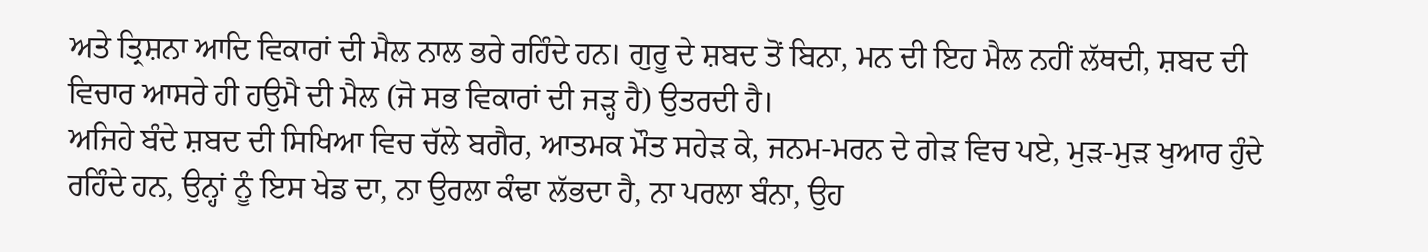ਅਤੇ ਤ੍ਰਿਸ਼ਨਾ ਆਦਿ ਵਿਕਾਰਾਂ ਦੀ ਮੈਲ ਨਾਲ ਭਰੇ ਰਹਿੰਦੇ ਹਨ। ਗੁਰੂ ਦੇ ਸ਼ਬਦ ਤੋਂ ਬਿਨਾ, ਮਨ ਦੀ ਇਹ ਮੈਲ ਨਹੀਂ ਲੱਥਦੀ, ਸ਼ਬਦ ਦੀ ਵਿਚਾਰ ਆਸਰੇ ਹੀ ਹਉਮੈ ਦੀ ਮੈਲ (ਜੋ ਸਭ ਵਿਕਾਰਾਂ ਦੀ ਜੜ੍ਹ ਹੈ) ਉਤਰਦੀ ਹੈ।
ਅਜਿਹੇ ਬੰਦੇ ਸ਼ਬਦ ਦੀ ਸਿਖਿਆ ਵਿਚ ਚੱਲੇ ਬਗੈਰ, ਆਤਮਕ ਮੌਤ ਸਹੇੜ ਕੇ, ਜਨਮ-ਮਰਨ ਦੇ ਗੇੜ ਵਿਚ ਪਏ, ਮੁੜ-ਮੁੜ ਖੁਆਰ ਹੁੰਦੇ ਰਹਿੰਦੇ ਹਨ, ਉਨ੍ਹਾਂ ਨੂੰ ਇਸ ਖੇਡ ਦਾ, ਨਾ ਉਰਲਾ ਕੰਢਾ ਲੱਭਦਾ ਹੈ, ਨਾ ਪਰਲਾ ਬੰਨਾ, ਉਹ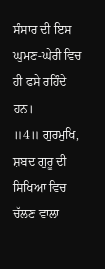ਸੰਸਾਰ ਦੀ ਇਸ ਘੁਮਣ-ਘੇਰੀ ਵਿਚ ਹੀ ਫਸੇ ਰਹਿੰਦੇ ਹਨ।
॥4॥ ਗੁਰਮੁਖਿ, ਸ਼ਬਦ ਗੁਰੂ ਦੀ ਸਿਖਿਆ ਵਿਚ ਚੱਲਣ ਵਾਲਾ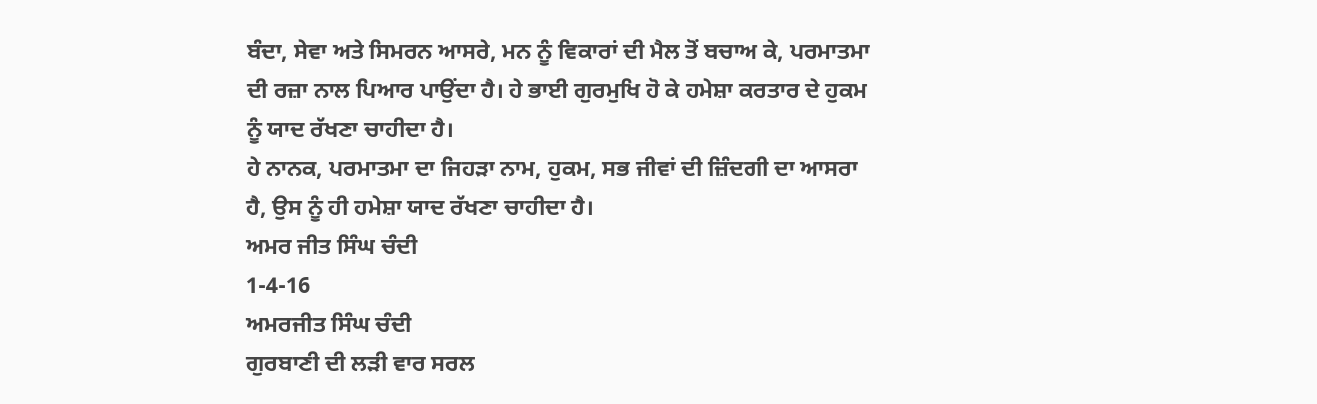ਬੰਦਾ, ਸੇਵਾ ਅਤੇ ਸਿਮਰਨ ਆਸਰੇ, ਮਨ ਨੂੰ ਵਿਕਾਰਾਂ ਦੀ ਮੈਲ ਤੋਂ ਬਚਾਅ ਕੇ, ਪਰਮਾਤਮਾ ਦੀ ਰਜ਼ਾ ਨਾਲ ਪਿਆਰ ਪਾਉਂਦਾ ਹੈ। ਹੇ ਭਾਈ ਗੁਰਮੁਖਿ ਹੋ ਕੇ ਹਮੇਸ਼ਾ ਕਰਤਾਰ ਦੇ ਹੁਕਮ ਨੂੰ ਯਾਦ ਰੱਖਣਾ ਚਾਹੀਦਾ ਹੈ।
ਹੇ ਨਾਨਕ, ਪਰਮਾਤਮਾ ਦਾ ਜਿਹੜਾ ਨਾਮ, ਹੁਕਮ, ਸਭ ਜੀਵਾਂ ਦੀ ਜ਼ਿੰਦਗੀ ਦਾ ਆਸਰਾ ਹੈ, ਉਸ ਨੂੰ ਹੀ ਹਮੇਸ਼ਾ ਯਾਦ ਰੱਖਣਾ ਚਾਹੀਦਾ ਹੈ।
ਅਮਰ ਜੀਤ ਸਿੰਘ ਚੰਦੀ
1-4-16
ਅਮਰਜੀਤ ਸਿੰਘ ਚੰਦੀ
ਗੁਰਬਾਣੀ ਦੀ ਲੜੀ ਵਾਰ ਸਰਲ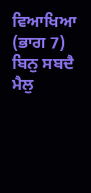ਵਿਆਖਿਆ (ਭਾਗ 7) ਬਿਨੁ ਸਬਦੈ ਮੈਲੁ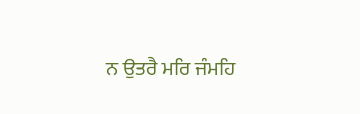ਨ ਉਤਰੈ ਮਰਿ ਜੰਮਹਿ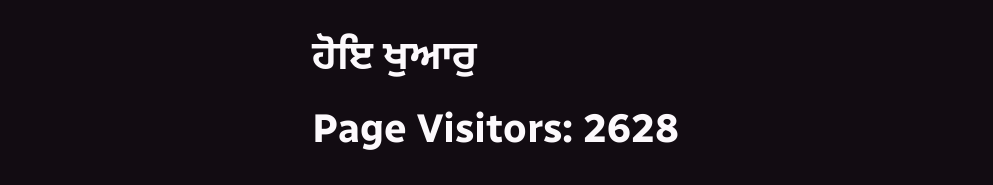ਹੋਇ ਖੁਆਰੁ
Page Visitors: 2628